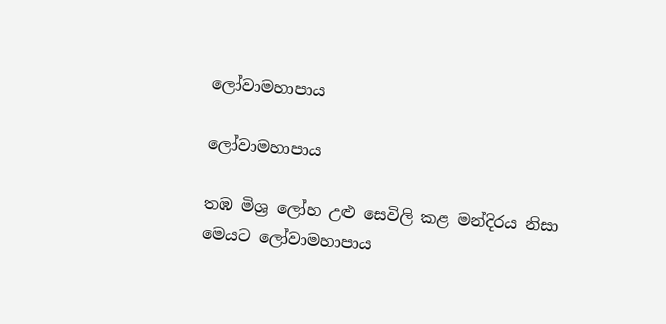ලෝවාමහාපාය

ලෝවාමහාපාය

තඹ මිශ්‍ර ලෝහ උළු සෙවිලි කළ මන්දිරය නිසා මෙයට ලෝවාමහාපාය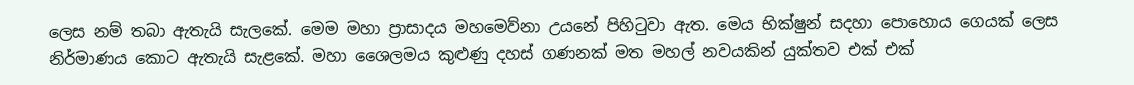ලෙස නම් තබා ඇතැයි සැලකේ. මෙම මහා ප්‍රාසාදය මහමෙව්නා උයනේ පිහිටුවා ඇත. මෙය භික්ෂුන් සදහා පොහොය ගෙයක් ලෙස නිර්මාණය කොට ඇතැයි සැළකේ. මහා ශෛලමය කුළුණු දහස් ගණනක් මත මහල් නවයකින් යුක්තව එක් එක්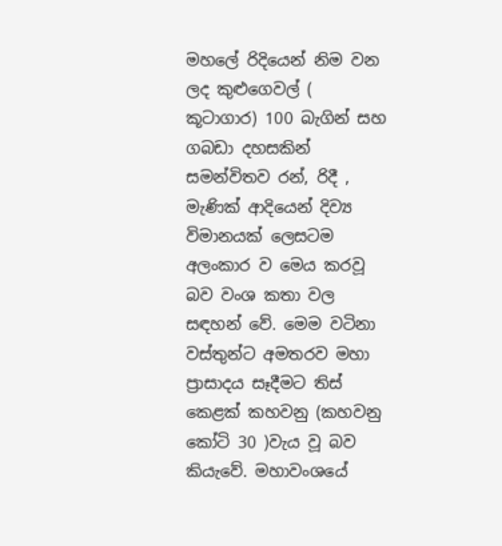මහලේ රිදියෙන් නිම වන ලද කුළුගෙවල් ( කූටාගාර) 100 බැගින් සහ ගබඩා දහසකින් සමන්විතව රන්, රිදී , මැණික් ආදියෙන් දිව්‍ය විමානයක් ලෙසටම අලංකාර ව මෙය කරවූ බව වංශ කතා වල සඳහන් වේ. මෙම වටිනා වස්තුන්ට අමතරව මහා ප්‍රාසාදය සෑදීමට තිස් කෙළක් කහවනු (කහවනු කෝටි 30 )වැය වූ බව කියැවේ. මහාවංශයේ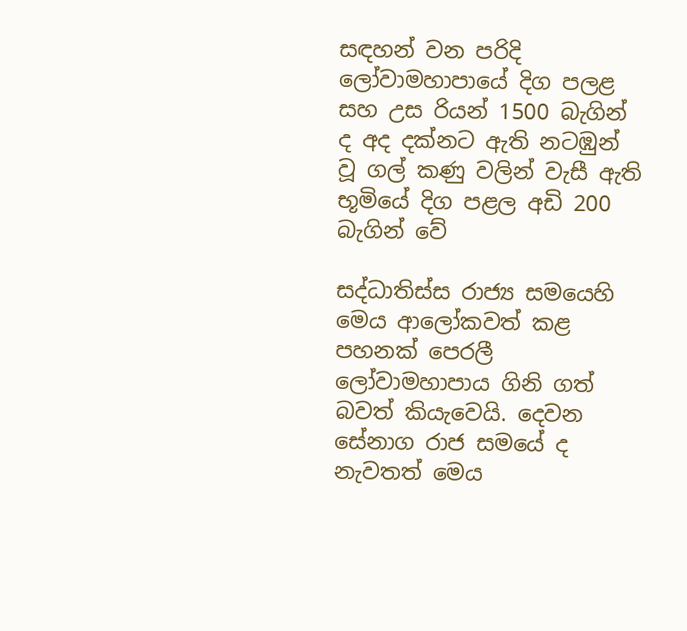සඳහන් වන පරිදි ලෝවාමහාපායේ දිග පලළ සහ උස රියන් 1500 බැගින් ද අද දක්නට ඇති නටඹුන් වූ ගල් කණු වලින් වැසී ඇති භූමියේ දිග පළල අඩි 200 බැගින් වේ

සද්ධාතිස්ස රාජ්‍ය සමයෙහි මෙය ආලෝකවත් කළ පහනක් පෙරලී ලෝවාමහාපාය ගිනි ගත් බවත් කියැවෙයි. දෙවන සේනාග රාජ සමයේ ද නැවතත් මෙය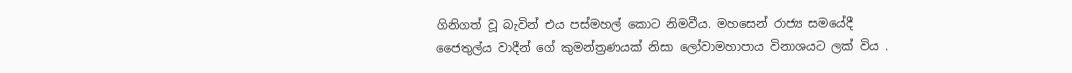ගිනිගත් වූ බැවින් එය පස්මහල් කොට නිමවීය. මහසෙන් රාජ්‍ය සමයේදී ජෛතුල්ය වාදීන් ගේ කුමන්ත්‍රණයක් නිසා ‍ලෝවාමහාපාය විනාශයට ලක් විය .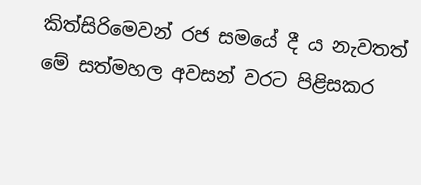කිත්සිරිමෙවන් රජ සමයේ දී ය නැවතත් මේ සත්මහල අවසන් වරට පිළිසකර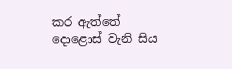කර ඇත්තේ දොළොස් වැනි සිය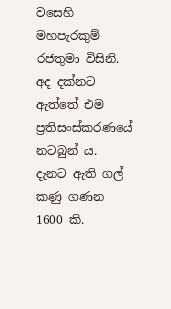වසෙහි මහපැරකුම් රජතුමා විසිනි. අද දක්නට ඇත්තේ එම ප්‍රතිසංස්කරණයේ නටබුන් ය. දැනට ඇති ගල් කණු ගණන 1600 කි.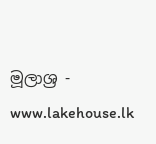මූලාශ්‍ර - www.lakehouse.lk